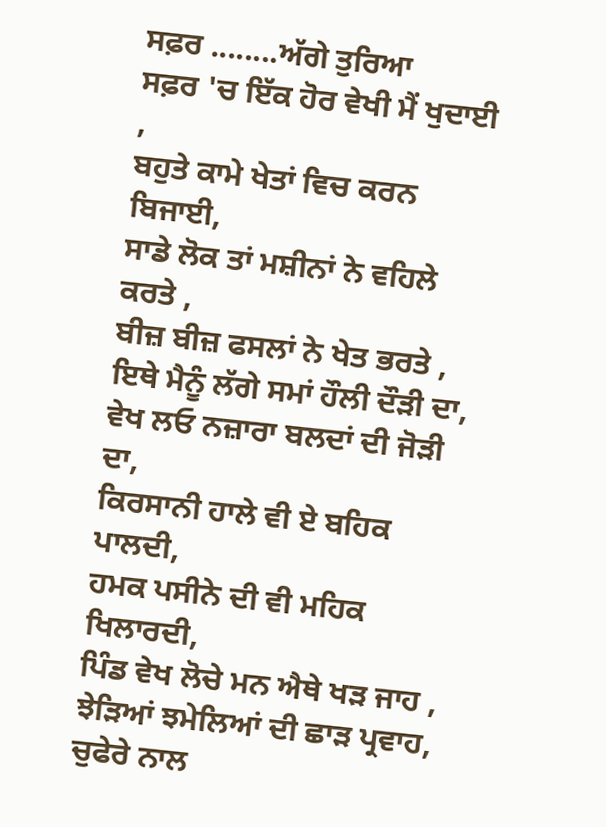ਸਫ਼ਰ ........ਅੱਗੇ ਤੁਰਿਆ
ਸਫ਼ਰ 'ਚ ਇੱਕ ਹੋਰ ਵੇਖੀ ਮੈਂ ਖੁਦਾਈ ,
ਬਹੁਤੇ ਕਾਮੇ ਖੇਤਾਂ ਵਿਚ ਕਰਨ ਬਿਜਾਈ,
ਸਾਡੇ ਲੋਕ ਤਾਂ ਮਸ਼ੀਨਾਂ ਨੇ ਵਹਿਲੇ ਕਰਤੇ ,
ਬੀਜ਼ ਬੀਜ਼ ਫਸਲਾਂ ਨੇ ਖੇਤ ਭਰਤੇ ,
ਇਥੇ ਮੈਨੂੰ ਲੱਗੇ ਸਮਾਂ ਹੌਲੀ ਦੌੜੀ ਦਾ,
ਵੇਖ ਲਓ ਨਜ਼ਾਰਾ ਬਲਦਾਂ ਦੀ ਜੋੜੀ ਦਾ,
ਕਿਰਸਾਨੀ ਹਾਲੇ ਵੀ ਏ ਬਹਿਕ ਪਾਲਦੀ,
ਹਮਕ ਪਸੀਨੇ ਦੀ ਵੀ ਮਹਿਕ ਖਿਲਾਰਦੀ,
ਪਿੰਡ ਵੇਖ ਲੋਚੇ ਮਨ ਐਥੇ ਖੜ ਜਾਹ ,
ਝੇੜਿਆਂ ਝਮੇਲਿਆਂ ਦੀ ਛਾੜ ਪ੍ਰਵਾਹ,
ਚੁਫੇਰੇ ਨਾਲ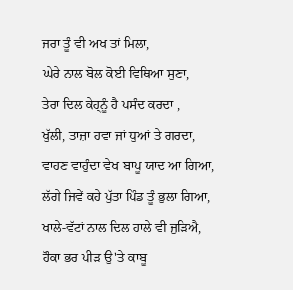ਜਰਾ ਤੂੰ ਵੀ ਅਖ ਤਾਂ ਮਿਲਾ,
ਘੇਰੇ ਨਾਲ ਬੋਲ ਕੋਈ ਵਿਥਿਆ ਸੁਣਾ,
ਤੇਰਾ ਦਿਲ ਕੇਹ੍ਨੂੰ ਹੈ ਪਸੰਦ ਕਰਦਾ ,
ਖੁੱਲੀ, ਤਾਜ਼ਾ ਹਵਾ ਜਾਂ ਧੁਆਂ ਤੇ ਗਰਦਾ,
ਵਾਹਣ ਵਾਹੁੰਦਾ ਵੇਖ ਬਾਪੂ ਯਾਦ ਆ ਗਿਆ,
ਲੱਗੇ ਜਿਵੇਂ ਕਹੇ ਪੁੱਤਾ ਪਿੰਡ ਤੂੰ ਭੁਲਾ ਗਿਆ,
ਖਾਲੇ-ਵੱਟਾਂ ਨਾਲ ਦਿਲ ਹਾਲੇ ਵੀ ਜੁੜਿਐ,
ਹੌਕਾ ਭਰ ਪੀੜ ਉ'ਤੇ ਕਾਬੂ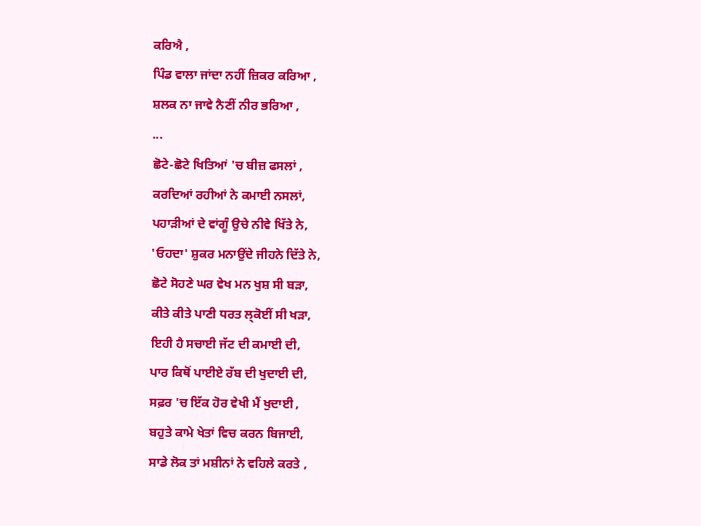ਕਰਿਐ ,
ਪਿੰਡ ਵਾਲਾ ਜਾਂਦਾ ਨਹੀਂ ਜ਼ਿਕਰ ਕਰਿਆ ,
ਸ਼ਲਕ ਨਾ ਜਾਵੇ ਨੈਣੀਂ ਨੀਰ ਭਰਿਆ ,
...
ਛੋਟੇ-ਛੋਟੇ ਖਿਤਿਆਂ 'ਚ ਬੀਜ਼ ਫਸਲਾਂ ,
ਕਰਦਿਆਂ ਰਹੀਆਂ ਨੇ ਕਮਾਈ ਨਸਲਾਂ,
ਪਹਾੜੀਆਂ ਦੇ ਵਾਂਗੂੰ ਉਚੇ ਨੀਵੇ ਖਿੱਤੇ ਨੇ,
'ਓਹਦਾ' ਸ਼ੁਕਰ ਮਨਾਉਂਦੇ ਜੀਹਨੇ ਦਿੱਤੇ ਨੇ,
ਛੋਟੇ ਸੋਹਣੇ ਘਰ ਵੇਖ ਮਨ ਖੁਸ਼ ਸੀ ਬੜਾ,
ਕੀਤੇ ਕੀਤੇ ਪਾਣੀ ਧਰਤ ਲ੍ਕੋਈਂ ਸੀ ਖੜਾ,
ਇਹੀ ਹੈ ਸਚਾਈ ਜੱਟ ਦੀ ਕਮਾਈ ਦੀ,
ਪਾਰ ਕਿਥੋਂ ਪਾਈਏ ਰੱਬ ਦੀ ਖੁਦਾਈ ਦੀ,
ਸਫ਼ਰ 'ਚ ਇੱਕ ਹੋਰ ਵੇਖੀ ਮੈਂ ਖੁਦਾਈ ,
ਬਹੁਤੇ ਕਾਮੇ ਖੇਤਾਂ ਵਿਚ ਕਰਨ ਬਿਜਾਈ,
ਸਾਡੇ ਲੋਕ ਤਾਂ ਮਸ਼ੀਨਾਂ ਨੇ ਵਹਿਲੇ ਕਰਤੇ ,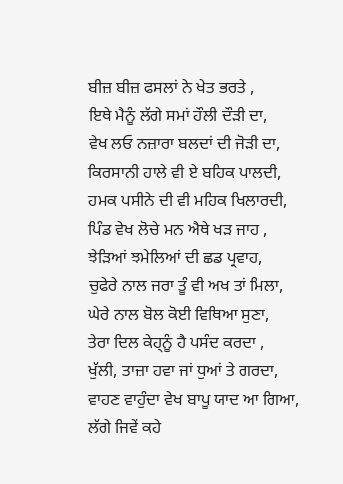ਬੀਜ਼ ਬੀਜ਼ ਫਸਲਾਂ ਨੇ ਖੇਤ ਭਰਤੇ ,
ਇਥੇ ਮੈਨੂੰ ਲੱਗੇ ਸਮਾਂ ਹੌਲੀ ਦੌੜੀ ਦਾ,
ਵੇਖ ਲਓ ਨਜ਼ਾਰਾ ਬਲਦਾਂ ਦੀ ਜੋੜੀ ਦਾ,
ਕਿਰਸਾਨੀ ਹਾਲੇ ਵੀ ਏ ਬਹਿਕ ਪਾਲਦੀ,
ਹਮਕ ਪਸੀਨੇ ਦੀ ਵੀ ਮਹਿਕ ਖਿਲਾਰਦੀ,
ਪਿੰਡ ਵੇਖ ਲੋਚੇ ਮਨ ਐਥੇ ਖੜ ਜਾਹ ,
ਝੇੜਿਆਂ ਝਮੇਲਿਆਂ ਦੀ ਛਡ ਪ੍ਰਵਾਹ,
ਚੁਫੇਰੇ ਨਾਲ ਜਰਾ ਤੂੰ ਵੀ ਅਖ ਤਾਂ ਮਿਲਾ,
ਘੇਰੇ ਨਾਲ ਬੋਲ ਕੋਈ ਵਿਥਿਆ ਸੁਣਾ,
ਤੇਰਾ ਦਿਲ ਕੇਹ੍ਨੂੰ ਹੈ ਪਸੰਦ ਕਰਦਾ ,
ਖੁੱਲੀ, ਤਾਜ਼ਾ ਹਵਾ ਜਾਂ ਧੁਆਂ ਤੇ ਗਰਦਾ,
ਵਾਹਣ ਵਾਹੁੰਦਾ ਵੇਖ ਬਾਪੂ ਯਾਦ ਆ ਗਿਆ,
ਲੱਗੇ ਜਿਵੇਂ ਕਹੇ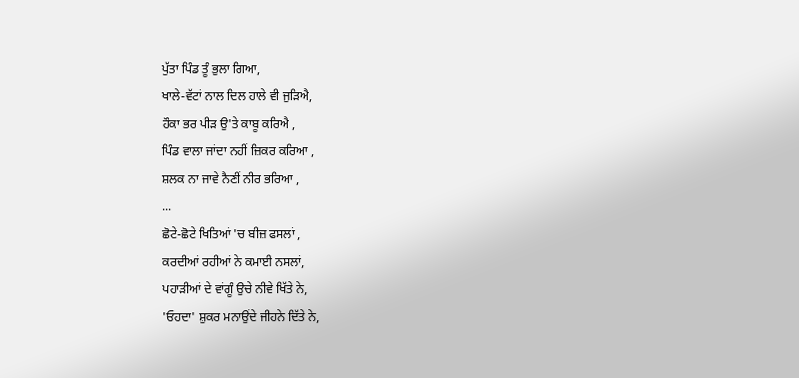ਪੁੱਤਾ ਪਿੰਡ ਤੂੰ ਭੁਲਾ ਗਿਆ,
ਖਾਲੇ-ਵੱਟਾਂ ਨਾਲ ਦਿਲ ਹਾਲੇ ਵੀ ਜੁੜਿਐ,
ਹੌਕਾ ਭਰ ਪੀੜ ਉ'ਤੇ ਕਾਬੂ ਕਰਿਐ ,
ਪਿੰਡ ਵਾਲਾ ਜਾਂਦਾ ਨਹੀਂ ਜ਼ਿਕਰ ਕਰਿਆ ,
ਸ਼ਲਕ ਨਾ ਜਾਵੇ ਨੈਣੀਂ ਨੀਰ ਭਰਿਆ ,
...
ਛੋਟੇ-ਛੋਟੇ ਖਿਤਿਆਂ 'ਚ ਬੀਜ਼ ਫਸਲਾਂ ,
ਕਰਦੀਆਂ ਰਹੀਆਂ ਨੇ ਕਮਾਈ ਨਸਲਾਂ,
ਪਹਾੜੀਆਂ ਦੇ ਵਾਂਗੂੰ ਉਚੇ ਨੀਵੇ ਖਿੱਤੇ ਨੇ,
'ਓਹਦਾ' ਸ਼ੁਕਰ ਮਨਾਉਂਦੇ ਜੀਹਨੇ ਦਿੱਤੇ ਨੇ,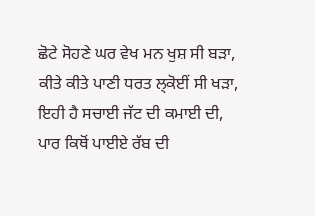ਛੋਟੇ ਸੋਹਣੇ ਘਰ ਵੇਖ ਮਨ ਖੁਸ਼ ਸੀ ਬੜਾ,
ਕੀਤੇ ਕੀਤੇ ਪਾਣੀ ਧਰਤ ਲ੍ਕੋਈਂ ਸੀ ਖੜਾ,
ਇਹੀ ਹੈ ਸਚਾਈ ਜੱਟ ਦੀ ਕਮਾਈ ਦੀ,
ਪਾਰ ਕਿਥੋਂ ਪਾਈਏ ਰੱਬ ਦੀ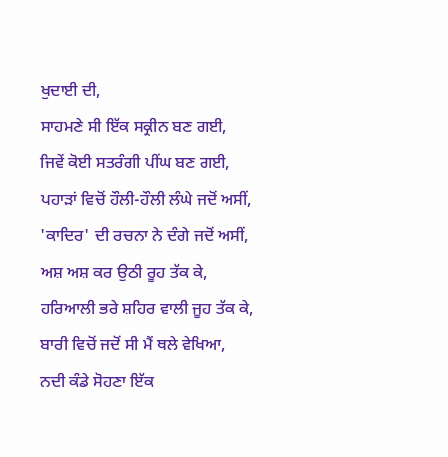ਖੁਦਾਈ ਦੀ,
ਸਾਹਮਣੇ ਸੀ ਇੱਕ ਸਕ੍ਰੀਨ ਬਣ ਗਈ,
ਜਿਵੇਂ ਕੋਈ ਸਤਰੰਗੀ ਪੀਂਘ ਬਣ ਗਈ,
ਪਹਾੜਾਂ ਵਿਚੋਂ ਹੌਲੀ-ਹੌਲੀ ਲੰਘੇ ਜਦੋਂ ਅਸੀਂ,
'ਕਾਦਿਰ' ਦੀ ਰਚਨਾ ਨੇ ਦੰਗੇ ਜਦੋਂ ਅਸੀਂ,
ਅਸ਼ ਅਸ਼ ਕਰ ਉਠੀ ਰੂਹ ਤੱਕ ਕੇ,
ਹਰਿਆਲੀ ਭਰੇ ਸ਼ਹਿਰ ਵਾਲੀ ਜੂਹ ਤੱਕ ਕੇ,
ਬਾਰੀ ਵਿਚੋਂ ਜਦੋਂ ਸੀ ਮੈਂ ਥਲੇ ਵੇਖਿਆ,
ਨਦੀ ਕੰਡੇ ਸੋਹਣਾ ਇੱਕ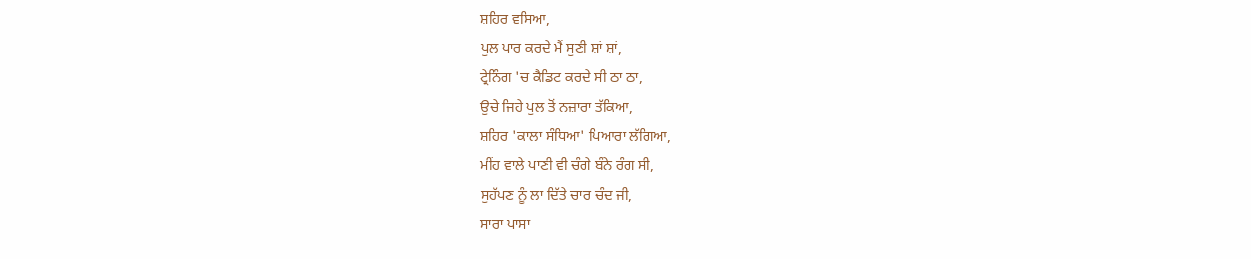ਸ਼ਹਿਰ ਵਸਿਆ,
ਪੁਲ ਪਾਰ ਕਰਦੇ ਮੈਂ ਸੁਣੀ ਸ਼ਾਂ ਸ਼ਾਂ,
ਟ੍ਰੇਨਿੰਗ 'ਚ ਕੈਡਿਟ ਕਰਦੇ ਸੀ ਠਾ ਠਾ,
ਉਚੇ ਜਿਹੇ ਪੁਲ ਤੋਂ ਨਜ਼ਾਰਾ ਤੱਕਿਆ,
ਸ਼ਹਿਰ 'ਕਾਲਾ ਸੰਧਿਆ' ਪਿਆਰਾ ਲੱਗਿਆ,
ਮੀਂਹ ਵਾਲੇ ਪਾਣੀ ਵੀ ਚੰਗੇ ਬੰਨੇ ਰੰਗ ਸੀ,
ਸੁਹੱਪਣ ਨੂੰ ਲਾ ਦਿੱਤੇ ਚਾਰ ਚੰਦ ਜੀ,
ਸਾਰਾ ਪਾਸਾ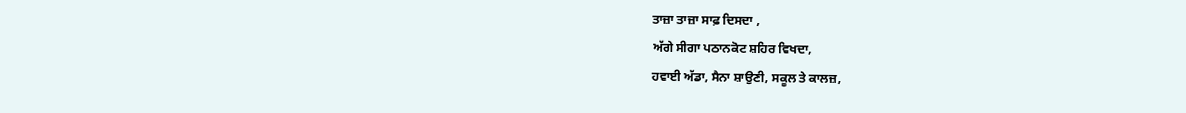ਤਾਜ਼ਾ ਤਾਜ਼ਾ ਸਾਫ਼ ਦਿਸਦਾ ,
ਅੱਗੇ ਸੀਗਾ ਪਠਾਨਕੋਟ ਸ਼ਹਿਰ ਵਿਖਦਾ,
ਹਵਾਈ ਅੱਡਾ, ਸੈਨਾ ਸ਼ਾਉਣੀ, ਸਕੂਲ ਤੇ ਕਾਲਜ਼,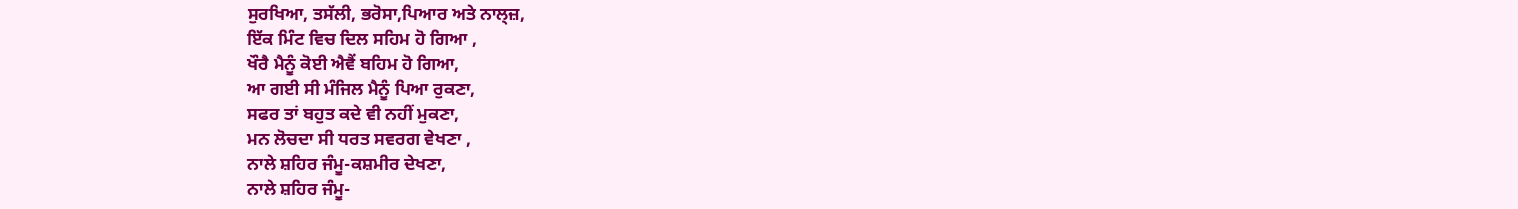ਸੁਰਖਿਆ, ਤਸੱਲੀ, ਭਰੋਸਾ,ਪਿਆਰ ਅਤੇ ਨਾਲ੍ਜ਼,
ਇੱਕ ਮਿੰਟ ਵਿਚ ਦਿਲ ਸਹਿਮ ਹੋ ਗਿਆ ,
ਖੌਰੈ ਮੈਨੂੰ ਕੋਈ ਐਵੈਂ ਬਹਿਮ ਹੋ ਗਿਆ,
ਆ ਗਈ ਸੀ ਮੰਜਿਲ ਮੈਨੂੰ ਪਿਆ ਰੁਕਣਾ,
ਸਫਰ ਤਾਂ ਬਹੁਤ ਕਦੇ ਵੀ ਨਹੀਂ ਮੁਕਣਾ,
ਮਨ ਲੋਚਦਾ ਸੀ ਧਰਤ ਸਵਰਗ ਵੇਖਣਾ ,
ਨਾਲੇ ਸ਼ਹਿਰ ਜੰਮੂ-ਕਸ਼ਮੀਰ ਦੇਖਣਾ,
ਨਾਲੇ ਸ਼ਹਿਰ ਜੰਮੂ-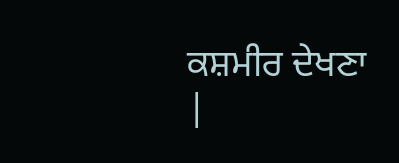ਕਸ਼ਮੀਰ ਦੇਖਣਾ |